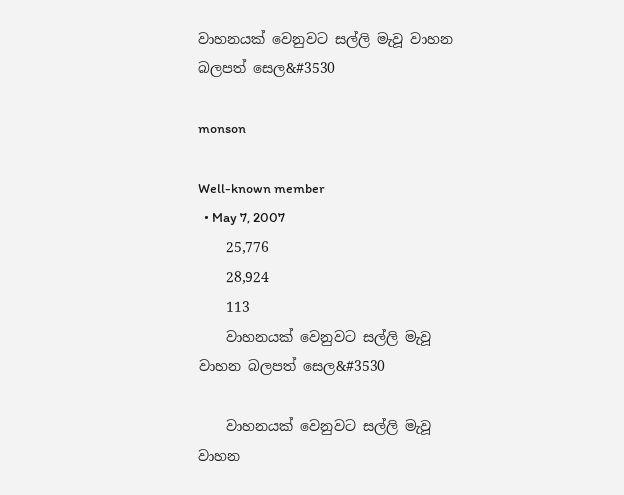වාහනයක් වෙනුවට සල්ලි මැවූ වාහන බලපත් සෙල&#3530

monson

Well-known member
  • May 7, 2007
    25,776
    28,924
    113
    වාහනයක් වෙනුවට සල්ලි මැවූ වාහන බලපත් සෙල&#3530

    වාහනයක් වෙනුවට සල්ලි මැවූ වාහන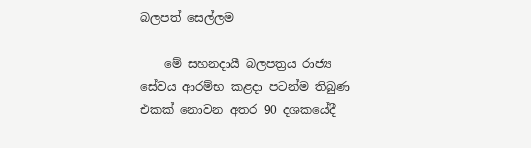බලපත් සෙල්ලම

    මේ සහනදායී බලපත්‍රය රාජ්‍ය සේවය ආරම්භ කළදා පටන්ම තිබුණ එකක් නොවන අතර 90 දශකයේදී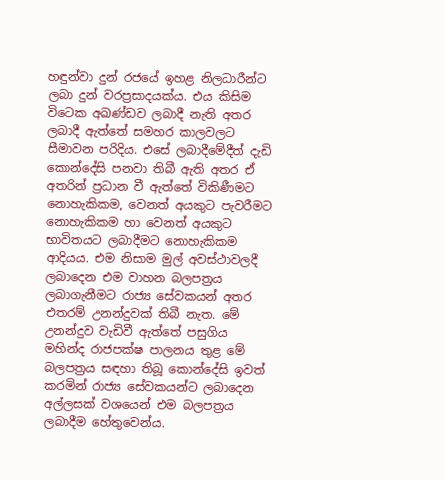හඳුන්වා දුන් රජයේ ඉහළ නිලධාරීන්ට ලබා දුන් වරප්‍රසාදයක්ය. එය කිසිම විටෙක අඛණ්ඩව ලබාදී නැති අතර ලබාදී ඇත්තේ සමහර කාලවලට සීමාවන පරිදිය. එසේ ලබාදීමේදීත් දැඩි කොන්දේසි පනවා තිබී ඇති අතර ඒ අතරින් ප්‍රධාන වී ඇත්තේ විකිණීමට නොහැකිකම, වෙනත් අයකුට පැවරීමට නොහැකිකම හා වෙනත් අයකුට භාවිතයට ලබාදීමට නොහැකිකම ආදියය. එම නිසාම මුල් අවස්ථාවලදී ලබාදෙන එම වාහන බලපත්‍රය ලබාගැනීමට රාජ්‍ය සේවකයන් අතර එතරම් උනන්දුවක් තිබී නැත. මේ උනන්දුව වැඩිවී ඇත්තේ පසුගිය මහින්ද රාජපක්ෂ පාලනය තුළ මේ බලපත්‍රය සඳහා තිබූ කොන්දේසි ඉවත් කරමින් රාජ්‍ය සේවකයන්ට ලබාදෙන අල්ලසක් වශයෙන් එම බලපත්‍රය ලබාදීම හේතුවෙන්ය.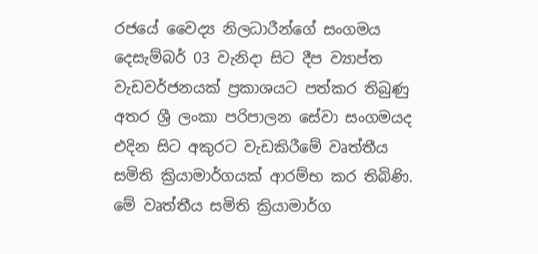රජයේ වෛද්‍ය නිලධාරීන්ගේ සංගමය දෙසැම්බර් 03 වැනිදා සිට දීප ව්‍යාප්ත වැඩවර්ජනයක් ප්‍රකාශයට පත්කර තිබුණු අතර ශ්‍රී ලංකා පරිපාලන සේවා සංගමයද එදින සිට අකුරට වැඩකිරීමේ වෘත්තීය සමිති ක්‍රියාමාර්ගයක් ආරම්භ කර තිබිණි. මේ වෘත්තීය සමිති ක්‍රියාමාර්ග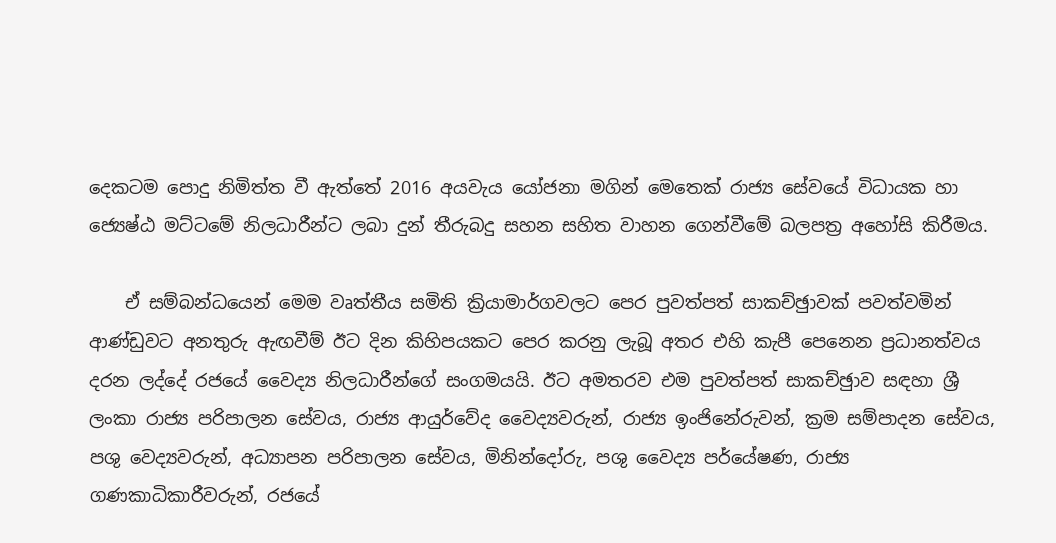දෙකටම පොදු නිමිත්ත වී ඇත්තේ 2016 අයවැය යෝජනා මගින් මෙතෙක් රාජ්‍ය සේවයේ විධායක හා ජ්‍යෙෂ්ඨ මට්ටමේ නිලධාරීන්ට ලබා දුන් තීරුබදු සහන සහිත වාහන ගෙන්වීමේ බලපත්‍ර අහෝසි කිරීමය.

    ඒ සම්බන්ධයෙන් මෙම වෘත්තීය සමිති ක්‍රියාමාර්ගවලට පෙර පුවත්පත් සාකච්ඡුාවක් පවත්වමින් ආණ්ඩුවට අනතුරු ඇඟවීම් ඊට දින කිහිපයකට පෙර කරනු ලැබූ අතර එහි කැපී පෙනෙන ප්‍රධානත්වය දරන ලද්දේ රජයේ වෛද්‍ය නිලධාරීන්ගේ සංගමයයි. ඊට අමතරව එම පුවත්පත් සාකච්ඡුාව සඳහා ශ්‍රී ලංකා රාජ්‍ය පරිපාලන සේවය, රාජ්‍ය ආයුර්වේද වෛද්‍යවරුන්, රාජ්‍ය ඉංජිනේරුවන්, ක්‍රම සම්පාදන සේවය, පශු වෙද්‍යවරුන්, අධ්‍යාපන පරිපාලන සේවය, මිනින්දෝරු, පශු වෛද්‍ය පර්යේෂණ, රාජ්‍ය ගණකාධිකාරීවරුන්, රජයේ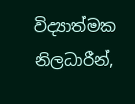විද්‍යාත්මක නිලධාරීන්,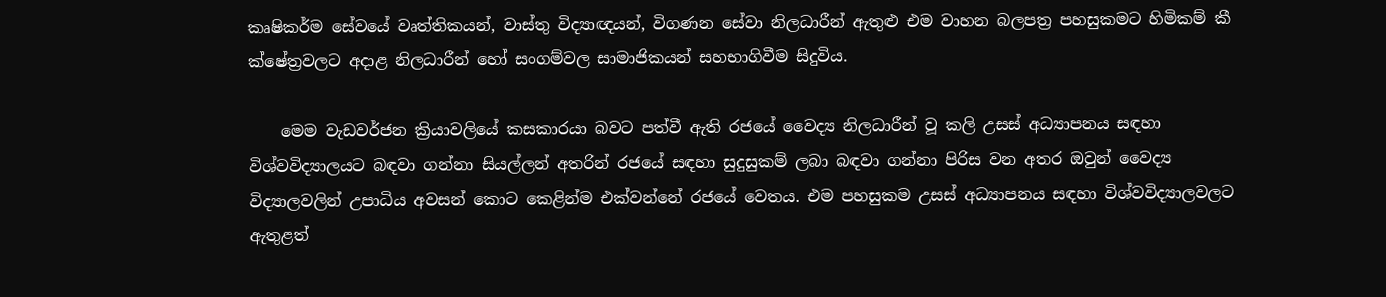කෘෂිකර්ම සේවයේ වෘත්තිකයන්, වාස්තු විද්‍යාඥයන්, විගණන සේවා නිලධාරීන් ඇතුළු එම වාහන බලපත්‍ර පහසුකමට හිමිකම් කී ක්ෂේත්‍රවලට අදාළ නිලධාරීන් හෝ සංගම්වල සාමාජිකයන් සහභාගිවීම සිදුවිය.

    මෙම වැඩවර්ජන ක්‍රියාවලියේ කසකාරයා බවට පත්වී ඇති රජයේ වෛද්‍ය නිලධාරීන් වූ කලි උසස් අධ්‍යාපනය සඳහා විශ්වවිද්‍යාලයට බඳවා ගන්නා සියල්ලන් අතරින් රජයේ සඳහා සුදුසුකම් ලබා බඳවා ගන්නා පිරිස වන අතර ඔවුන් වෛද්‍ය විද්‍යාලවලින් උපාධිය අවසන් කොට කෙළින්ම එක්වන්නේ රජයේ වෙතය. එම පහසුකම උසස් අධ්‍යාපනය සඳහා විශ්වවිද්‍යාලවලට ඇතුළත්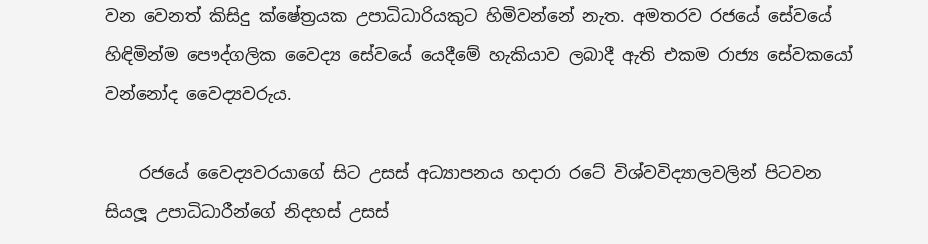වන වෙනත් කිසිදු ක්ෂේත්‍රයක උපාධිධාරියකුට හිමිවන්නේ නැත. අමතරව රජයේ සේවයේ හිඳිමින්ම පෞද්ගලික වෛද්‍ය සේවයේ යෙදීමේ හැකියාව ලබාදී ඇති එකම රාජ්‍ය සේවකයෝ වන්නෝද වෛද්‍යවරුය.

    රජයේ වෛද්‍යවරයාගේ සිට උසස් අධ්‍යාපනය හදාරා රටේ විශ්වවිද්‍යාලවලින් පිටවන සියලූ උපාධිධාරීන්ගේ නිදහස් උසස්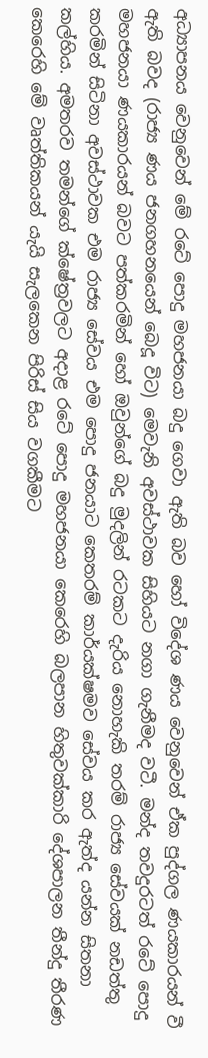අධ්‍යාපනය වෙනුවෙන් මේ රටේ පොදු මහජනයා බදු ගෙවා ඇති බව හෝ විදේශ ණය වෙනුවෙන් ඒක පුද්ගල ණයකාරයන් වී ඇති බවද (රාජ්‍ය ණය ජනගහනයෙන් බෙදූ විට) මෙවැනි අවස්ථාවක සිහියට නගා ගැනීමද වටී. මන්ද තවදුරටත් රටේ පොදු මහජනයා ණයකාරයන් බවට පත්කරමින් හෝ ඔවුන්ගේ බදු මුදලින් රටකට දැරිය නොහැකි තරම් රාජ්‍ය සේවයක් නඩත්තු කරමින් සිටිනා අවස්ථාවක එම රාජ්‍ය සේවය එම පොදු ජනයාට කෙතරම් කාර්යක්ෂමව සේවය කර ඇත්ද යන්න සිතනා කල්හිය. අමතරව තමන්ගේ ක්ෂේත්‍රවලට අදාළ රටේ පොදු මහජනයා කෙරෙහි බලපාන හිතුවක්කාරි දේශපාලන තීන්දු තීරණ කෙරෙහි මේ වෘත්තිකයන් යැයි සැලකෙන පිරිස් සිය වගකීමට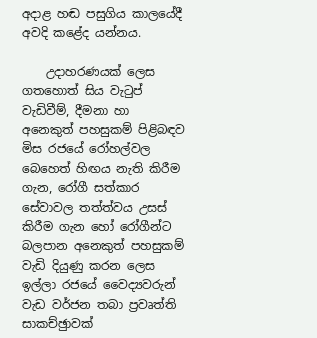අදාළ හඬ පසුගිය කාලයේදී අවදි කළේද යන්නය.

    උදාහරණයක් ලෙස ගතහොත් සිය වැටුප් වැඩිවීම්, දීමනා හා අනෙකුත් පහසුකම් පිළිබඳව මිස රජයේ රෝහල්වල බෙහෙත් හිඟය නැති කිරීම ගැන, රෝගී සත්කාර සේවාවල තත්ත්වය උසස් කිරීම ගැන හෝ රෝගීන්ට බලපාන අනෙකුත් පහසුකම් වැඩි දියුණු කරන ලෙස ඉල්ලා රජයේ වෛද්‍යවරුන් වැඩ වර්ජන තබා ප්‍රවෘත්ති සාකච්ඡුාවක්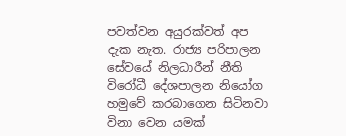පවත්වන අයුරක්වත් අප දැක නැත. රාජ්‍ය පරිපාලන සේවයේ නිලධාරීන් නීති විරෝධී දේශපාලන නියෝග හමුවේ කරබාගෙන සිටිනවා විනා වෙන යමක්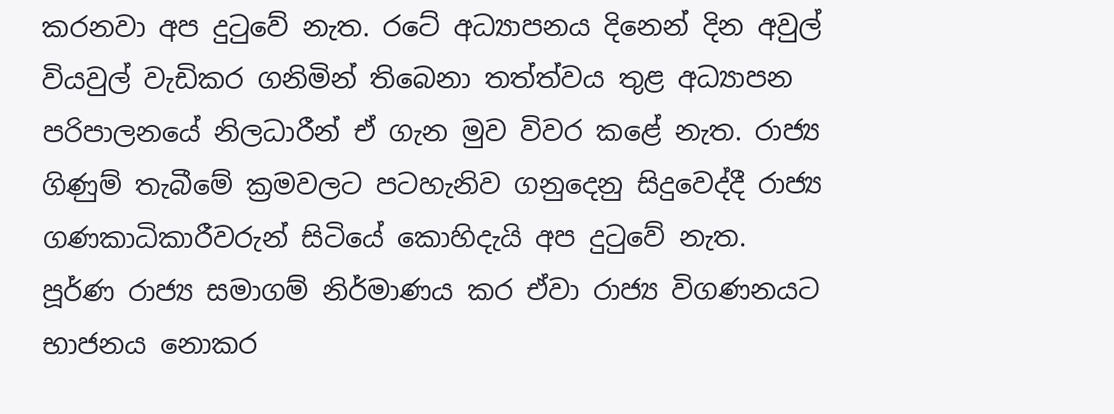කරනවා අප දුටුවේ නැත. රටේ අධ්‍යාපනය දිනෙන් දින අවුල් වියවුල් වැඩිකර ගනිමින් තිබෙනා තත්ත්වය තුළ අධ්‍යාපන පරිපාලනයේ නිලධාරීන් ඒ ගැන මුව විවර කළේ නැත. රාජ්‍ය ගිණුම් තැබීමේ ක්‍රමවලට පටහැනිව ගනුදෙනු සිදුවෙද්දී රාජ්‍ය ගණකාධිකාරීවරුන් සිටියේ කොහිදැයි අප දුටුවේ නැත. පූර්ණ රාජ්‍ය සමාගම් නිර්මාණය කර ඒවා රාජ්‍ය විගණනයට භාජනය නොකර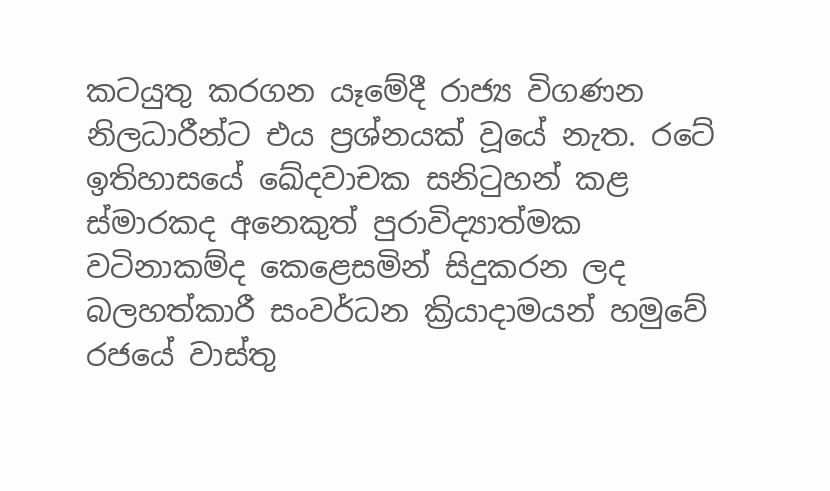කටයුතු කරගන යෑමේදී රාජ්‍ය විගණන නිලධාරීන්ට එය ප්‍රශ්නයක් වූයේ නැත. රටේ ඉතිහාසයේ ඛේදවාචක සනිටුහන් කළ ස්මාරකද අනෙකුත් පුරාවිද්‍යාත්මක වටිනාකම්ද කෙළෙසමින් සිදුකරන ලද බලහත්කාරී සංවර්ධන ක්‍රියාදාමයන් හමුවේ රජයේ වාස්තු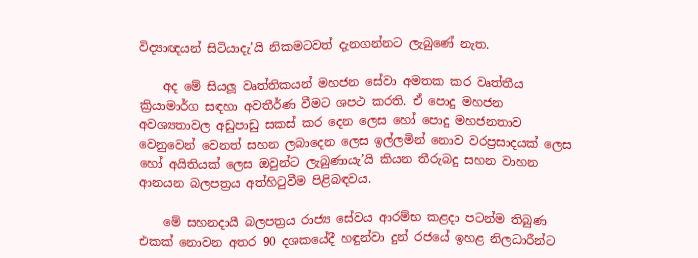විද්‍යාඥයන් සිටියාදැ’යි නිකමටවත් දැනගන්නට ලැබුණේ නැත.

    අද මේ සියලූ වෘත්තිකයන් මහජන සේවා අමතක කර වෘත්තීය ක්‍රියාමාර්ග සඳහා අවතීර්ණ වීමට ශපථ කරති. ඒ පොදු මහජන අවශ්‍යතාවල අඩුපාඩු සකස් කර දෙන ලෙස හෝ පොදු මහජනතාව වෙනුවෙන් වෙනත් සහන ලබාදෙන ලෙස ඉල්ලමින් නොව වරප්‍රසාදයක් ලෙස හෝ අයිතියක් ලෙස ඔවුන්ට ලැබුණායැ’යි කියන තීරුබදු සහන වාහන ආනයන බලපත්‍රය අත්හිටුවීම පිළිබඳවය.

    මේ සහනදායී බලපත්‍රය රාජ්‍ය සේවය ආරම්භ කළදා පටන්ම තිබුණ එකක් නොවන අතර 90 දශකයේදී හඳුන්වා දුන් රජයේ ඉහළ නිලධාරීන්ට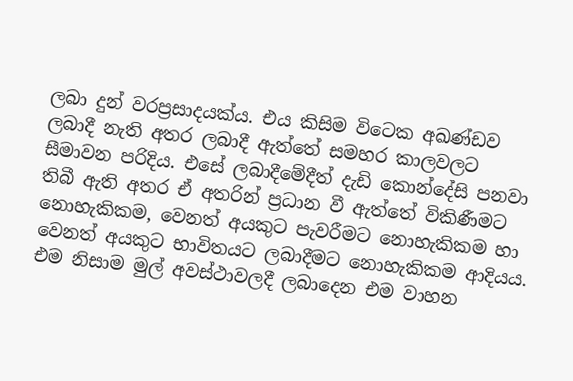ලබා දුන් වරප්‍රසාදයක්ය. එය කිසිම විටෙක අඛණ්ඩව ලබාදී නැති අතර ලබාදී ඇත්තේ සමහර කාලවලට සීමාවන පරිදිය. එසේ ලබාදීමේදීත් දැඩි කොන්දේසි පනවා තිබී ඇති අතර ඒ අතරින් ප්‍රධාන වී ඇත්තේ විකිණීමට නොහැකිකම, වෙනත් අයකුට පැවරීමට නොහැකිකම හා වෙනත් අයකුට භාවිතයට ලබාදීමට නොහැකිකම ආදියය. එම නිසාම මුල් අවස්ථාවලදී ලබාදෙන එම වාහන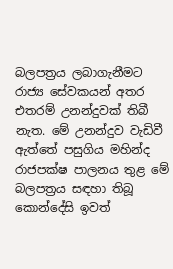බලපත්‍රය ලබාගැනීමට රාජ්‍ය සේවකයන් අතර එතරම් උනන්දුවක් තිබී නැත. මේ උනන්දුව වැඩිවී ඇත්තේ පසුගිය මහින්ද රාජපක්ෂ පාලනය තුළ මේ බලපත්‍රය සඳහා තිබූ කොන්දේසි ඉවත්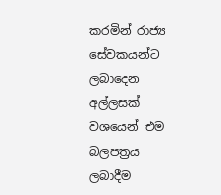කරමින් රාජ්‍ය සේවකයන්ට ලබාදෙන අල්ලසක් වශයෙන් එම බලපත්‍රය ලබාදීම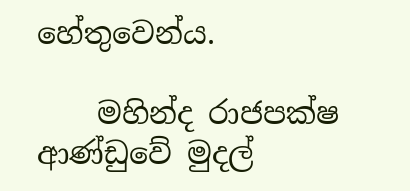හේතුවෙන්ය.

    මහින්ද රාජපක්ෂ ආණ්ඩුවේ මුදල්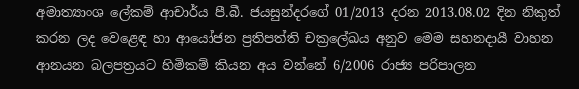අමාත්‍යාංශ ලේකම් ආචාර්ය පී.බී. ජයසුන්දරගේ 01/2013 දරන 2013.08.02 දින නිකුත් කරන ලද වෙළෙඳ හා ආයෝජන ප්‍රතිපත්ති චක්‍රලේඛය අනුව මෙම සහනදායී වාහන ආනයන බලපත්‍රයට හිමිකම් කියන අය වන්නේ 6/2006 රාජ්‍ය පරිපාලන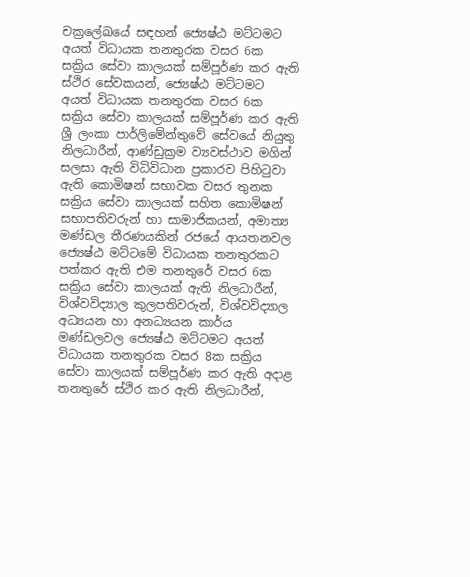චක්‍රලේඛයේ සඳහන් ජ්‍යෙෂ්ඨ මට්ටමට අයත් විධායක තනතුරක වසර 6ක සක්‍රිය සේවා කාලයක් සම්පූර්ණ කර ඇති ස්ථිර සේවකයන්, ජ්‍යෙෂ්ඨ මට්ටමට අයත් විධායක තනතුරක වසර 6ක සක්‍රිය සේවා කාලයක් සම්පූර්ණ කර ඇති ශ්‍රී ලංකා පාර්ලිමේන්තුවේ සේවයේ නියුතු නිලධාරීන්, ආණ්ඩුක්‍රම ව්‍යවස්ථාව මගින් සලසා ඇති විධිවිධාන ප්‍රකාරව පිහිටුවා ඇති කොමිෂන් සභාවක වසර තුනක සක්‍රිය සේවා කාලයක් සහිත කොමිෂන් සභාපතිවරුන් හා සාමාජිකයන්, අමාත්‍ය මණ්ඩල තීරණයකින් රජයේ ආයතනවල ජ්‍යෙෂ්ඨ මට්ටමේ විධායක තනතුරකට පත්කර ඇති එම තනතුරේ වසර 6ක සක්‍රිය සේවා කාලයක් ඇති නිලධාරීන්, විශ්වවිද්‍යාල කුලපතිවරුන්, විශ්වවිද්‍යාල අධ්‍යයන හා අනධ්‍යයන කාර්ය මණ්ඩලවල ජ්‍යෙෂ්ඨ මට්ටමට අයත් විධායක තනතුරක වසර 8ක සක්‍රිය සේවා කාලයක් සම්පූර්ණ කර ඇති අදාළ තනතුරේ ස්ථිර කර ඇති නිලධාරීන්,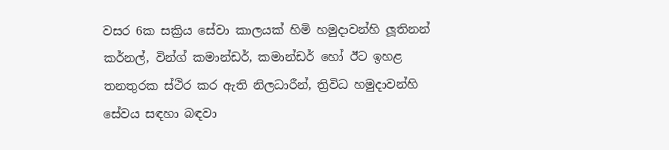වසර 6ක සක්‍රිය සේවා කාලයක් හිමි හමුදාවන්හි ලූතිනන් කර්නල්, වින්ග් කමාන්ඩර්, කමාන්ඩර් හෝ ඊට ඉහළ තනතුරක ස්ථිර කර ඇති නිලධාරීන්, ත්‍රිවිධ හමුදාවන්හි සේවය සඳහා බඳවා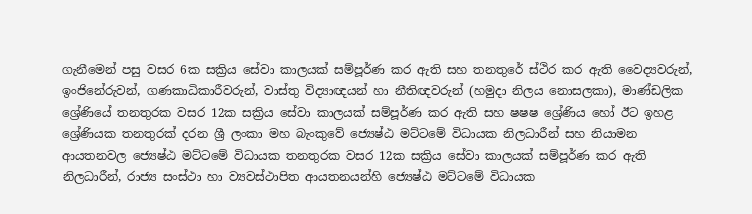ගැනීමෙන් පසු වසර 6ක සක්‍රිය සේවා කාලයක් සම්පූර්ණ කර ඇති සහ තනතුරේ ස්ථිර කර ඇති වෛද්‍යවරුන්, ඉංජිනේරුවන්, ගණකාධිකාරීවරුන්, වාස්තු විද්‍යාඥයන් හා නීතිඥවරුන් (හමුදා නිලය නොසලකා), මාණ්ඩලික ශ්‍රේණියේ තනතුරක වසර 12ක සක්‍රිය සේවා කාලයක් සම්පූර්ණ කර ඇති සහ ෂෂෂ ශ්‍රේණිය හෝ ඊට ඉහළ ශ්‍රේණියක තනතුරක් දරන ශ්‍රී ලංකා මහ බැංකුවේ ජ්‍යෙෂ්ඨ මට්ටමේ විධායක නිලධාරීන් සහ නියාමන ආයතනවල ජ්‍යෙෂ්ඨ මට්ටමේ විධායක තනතුරක වසර 12ක සක්‍රිය සේවා කාලයක් සම්පූර්ණ කර ඇති නිලධාරීන්, රාජ්‍ය සංස්ථා හා ව්‍යවස්ථාපිත ආයතනයන්හි ජ්‍යෙෂ්ඨ මට්ටමේ විධායක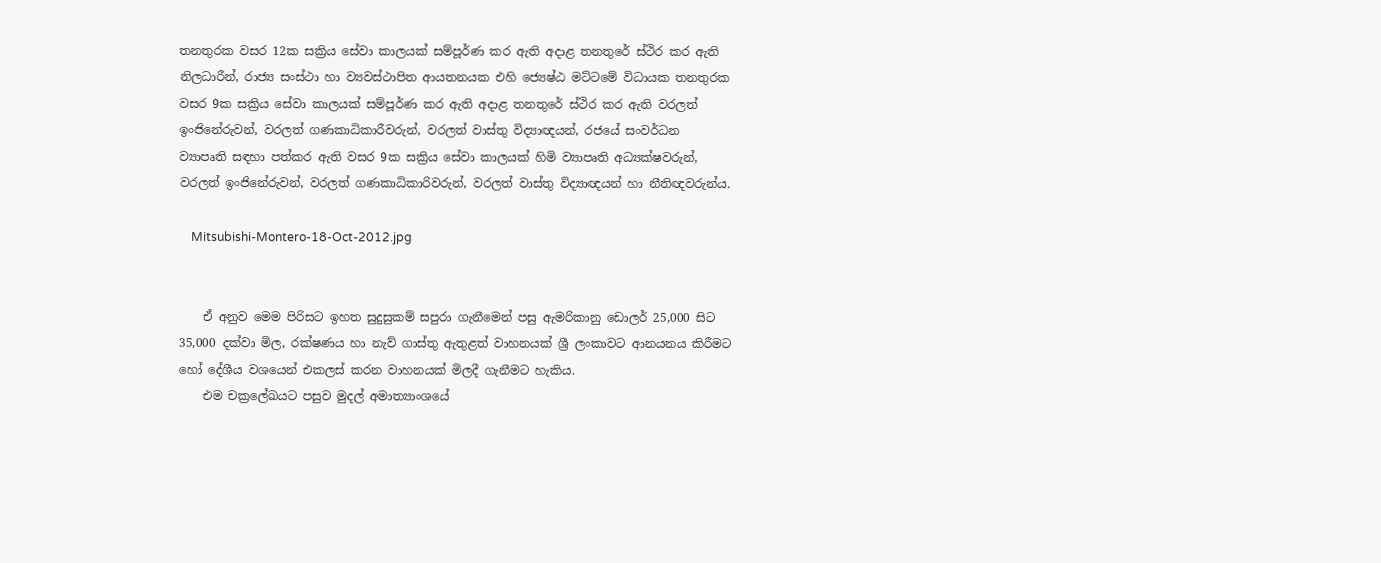තනතුරක වසර 12ක සක්‍රිය සේවා කාලයක් සම්පූර්ණ කර ඇති අදාළ තනතුරේ ස්ථිර කර ඇති නිලධාරීන්, රාජ්‍ය සංස්ථා හා ව්‍යවස්ථාපිත ආයතනයක එහි ජ්‍යෙෂ්ඨ මට්ටමේ විධායක තනතුරක වසර 9ක සක්‍රිය සේවා කාලයක් සම්පූර්ණ කර ඇති අදාළ තනතුරේ ස්ථිර කර ඇති වරලත් ඉංජිනේරුවන්, වරලත් ගණකාධිකාරීවරුන්, වරලත් වාස්තු විද්‍යාඥයන්, රජයේ සංවර්ධන ව්‍යාපෘති සඳහා පත්කර ඇති වසර 9ක සක්‍රිය සේවා කාලයක් හිමි ව්‍යාපෘති අධ්‍යක්ෂවරුන්, වරලත් ඉංජිනේරුවන්, වරලත් ගණකාධිකාරිවරුන්, වරලත් වාස්තු විද්‍යාඥයන් හා නීතිඥවරුන්ය.

    Mitsubishi-Montero-18-Oct-2012.jpg


    ඒ අනුව මෙම පිරිසට ඉහත සුදුසුකම් සපුරා ගැනීමෙන් පසු ඇමරිකානු ඩොලර් 25,000 සිට 35,000 දක්වා මිල, රක්ෂණය හා නැව් ගාස්තු ඇතුළත් වාහනයක් ශ්‍රී ලංකාවට ආනයනය කිරීමට හෝ දේශීය වශයෙන් එකලස් කරන වාහනයක් මිලදී ගැනීමට හැකිය.
    එම චක්‍රලේඛයට පසුව මුදල් අමාත්‍යාංශයේ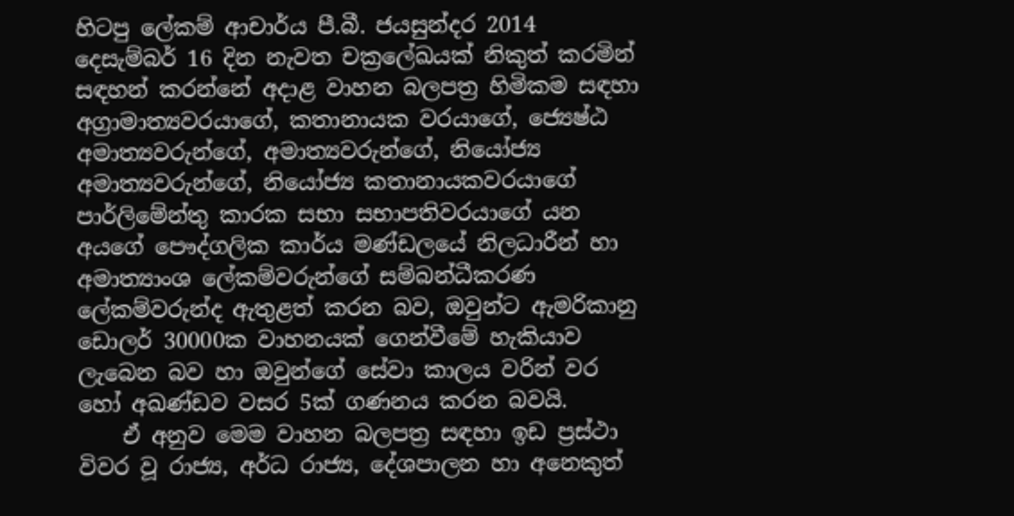හිටපු ලේකම් ආචාර්ය පී.බී. ජයසුන්දර 2014 දෙසැම්බර් 16 දින නැවත චක්‍රලේඛයක් නිකුත් කරමින් සඳහන් කරන්නේ අදාළ වාහන බලපත්‍ර හිමිකම සඳහා අග්‍රාමාත්‍යවරයාගේ, කතානායක වරයාගේ, ජ්‍යෙෂ්ඨ අමාත්‍යවරුන්ගේ, අමාත්‍යවරුන්ගේ, නියෝජ්‍ය අමාත්‍යවරුන්ගේ, නියෝජ්‍ය කතානායකවරයාගේ පාර්ලිමේන්තු කාරක සභා සභාපතිවරයාගේ යන අයගේ පෞද්ගලික කාර්ය මණ්ඩලයේ නිලධාරීන් හා අමාත්‍යාංශ ලේකම්වරුන්ගේ සම්බන්ධීකරණ ලේකම්වරුන්ද ඇතුළත් කරන බව, ඔවුන්ට ඇමරිකානු ඩොලර් 30000ක වාහනයක් ගෙන්වීමේ හැකියාව ලැබෙන බව හා ඔවුන්ගේ සේවා කාලය වරින් වර හෝ අඛණ්ඩව වසර 5ක් ගණනය කරන බවයි.
    ඒ අනුව මෙම වාහන බලපත්‍ර සඳහා ඉඩ ප්‍රස්ථා විවර වූ රාජ්‍ය, අර්ධ රාජ්‍ය, දේශපාලන හා අනෙකුත්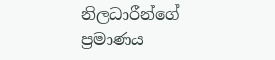නිලධාරීන්ගේ ප්‍රමාණය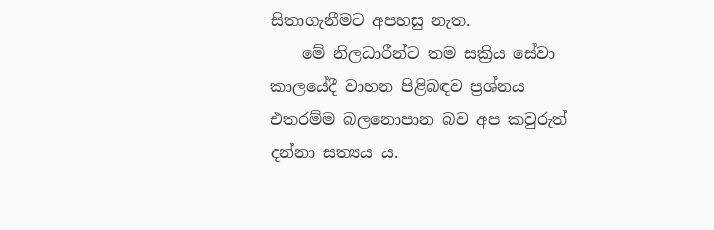සිතාගැනීමට අපහසු නැත.
    මේ නිලධාරීන්ට තම සක්‍රිය සේවා කාලයේදී වාහන පිළිබඳව ප්‍රශ්නය එතරම්ම බලනොපාන බව අප කවුරුත් දන්නා සත්‍යය ය.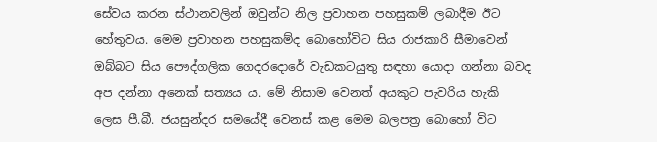සේවය කරන ස්ථානවලින් ඔවුන්ට නිල ප්‍රවාහන පහසුකම් ලබාදීම ඊට හේතුවය. මෙම ප්‍රවාහන පහසුකම්ද බොහෝවිට සිය රාජකාරි සීමාවෙන් ඔබ්බට සිය පෞද්ගලික ගෙදරදොරේ වැඩකටයුතු සඳහා යොදා ගන්නා බවද අප දන්නා අනෙක් සත්‍යය ය. මේ නිසාම වෙනත් අයකුට පැවරිය හැකි ලෙස පී.බී. ජයසුන්දර සමයේදී වෙනස් කළ මෙම බලපත්‍ර බොහෝ විට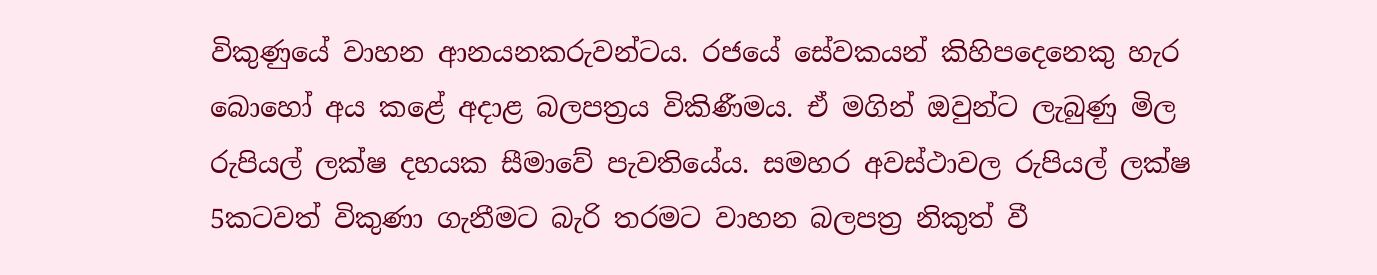විකුණුයේ වාහන ආනයනකරුවන්ටය. රජයේ සේවකයන් කිහිපදෙනෙකු හැර බොහෝ අය කළේ අදාළ බලපත්‍රය විකිණීමය. ඒ මගින් ඔවුන්ට ලැබුණු මිල රුපියල් ලක්ෂ දහයක සීමාවේ පැවතියේය. සමහර අවස්ථාවල රුපියල් ලක්ෂ 5කටවත් විකුණා ගැනීමට බැරි තරමට වාහන බලපත්‍ර නිකුත් වී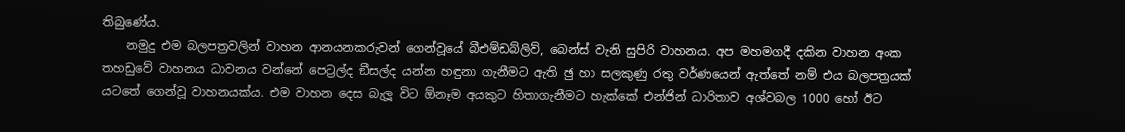තිබුණේය.
    නමුදු එම බලපත්‍රවලින් වාහන ආනයනකරුවන් ගෙන්වූයේ බීඑම්ඩබ්ලිව්, බෙන්ස් වැනි සුපිරි වාහනය. අප මහමගදී දකින වාහන අංක තහඩුවේ වාහනය ධාවනය වන්නේ පෙට්‍රල්ද ඞීසල්ද යන්න හඳුනා ගැනීමට ඇති ඡු හා සලකුණු රතු වර්ණයෙන් ඇත්තේ නම් එය බලපත්‍රයක් යටතේ ගෙන්වූ වාහනයක්ය. එම වාහන දෙස බැලූ විට ඕනෑම අයකුට හිතාගැනීමට හැක්කේ එන්ජින් ධාරිතාව අශ්වබල 1000 හෝ ඊට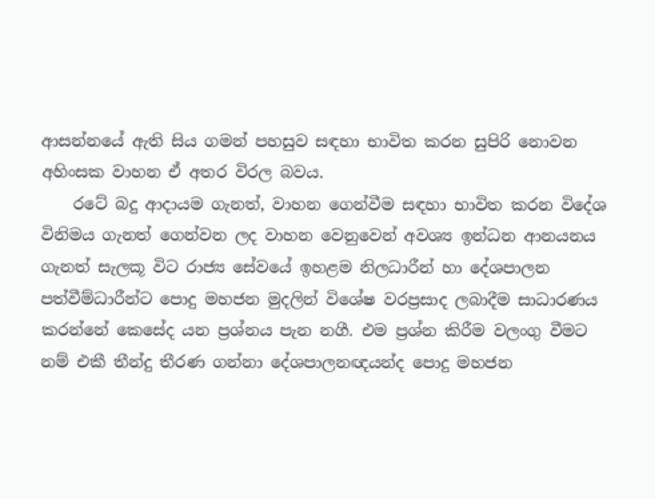ආසන්නයේ ඇති සිය ගමන් පහසුව සඳහා භාවිත කරන සුපිරි නොවන අහිංසක වාහන ඒ අතර විරල බවය.
    රටේ බදු ආදායම ගැනත්, වාහන ගෙන්වීම සඳහා භාවිත කරන විදේශ විනිමය ගැනත් ගෙන්වන ලද වාහන වෙනුවෙන් අවශ්‍ය ඉන්ධන ආනයනය ගැනත් සැලකූ විට රාජ්‍ය සේවයේ ඉහළම නිලධාරීන් හා දේශපාලන පත්වීම්ධාරීන්ට පොදු මහජන මුදලින් විශේෂ වරප්‍රසාද ලබාදීම සාධාරණය කරන්නේ කෙසේද යන ප්‍රශ්නය පැන නගී. එම ප්‍රශ්න කිරීම වලංගු වීමට නම් එකී තීන්දු තීරණ ගන්නා දේශපාලනඥයන්ද පොදු මහජන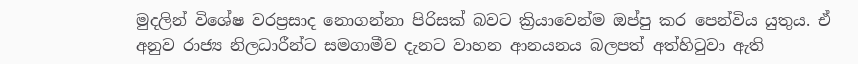මුදලින් විශේෂ වරප්‍රසාද නොගන්නා පිරිසක් බවට ක්‍රියාවෙන්ම ඔප්පු කර පෙන්විය යුතුය. ඒ අනුව රාජ්‍ය නිලධාරීන්ට සමගාමීව දැනට වාහන ආනයනය බලපත් අත්හිටුවා ඇති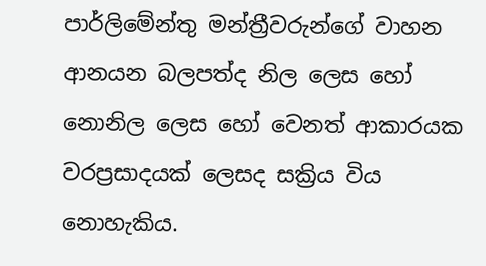පාර්ලිමේන්තු මන්ත්‍රීවරුන්ගේ වාහන ආනයන බලපත්ද නිල ලෙස හෝ නොනිල ලෙස හෝ වෙනත් ආකාරයක වරප්‍රසාදයක් ලෙසද සක්‍රිය විය නොහැකිය.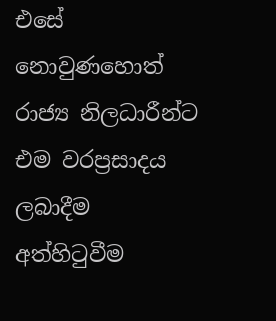එසේ නොවුණහොත් රාජ්‍ය නිලධාරීන්ට එම වරප්‍රසාදය ලබාදීම අත්හිටුවීම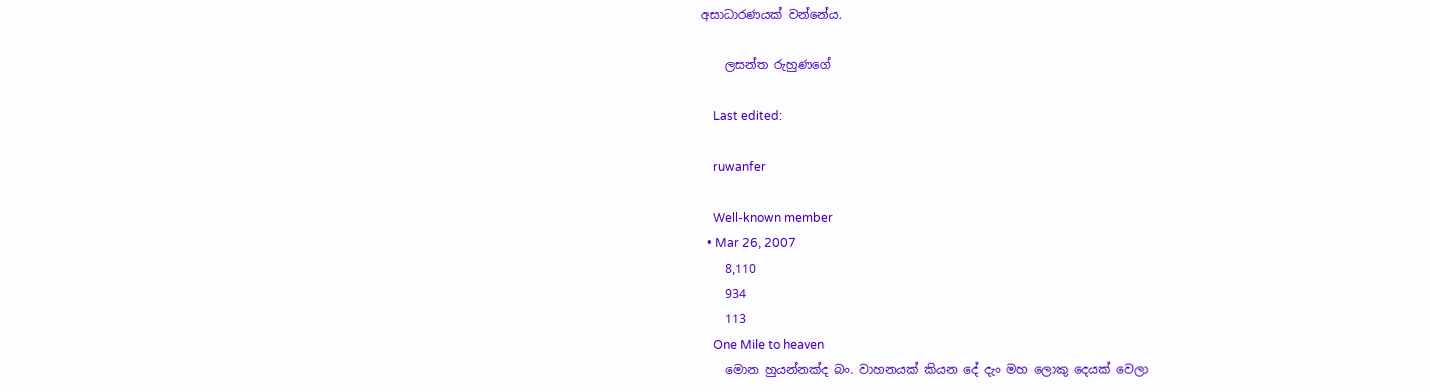අසාධාරණයක් වන්නේය.

    ලසන්ත රුහුණගේ

    Last edited:

    ruwanfer

    Well-known member
  • Mar 26, 2007
    8,110
    934
    113
    One Mile to heaven
    මොන හුයන්නක්ද බං. වාහනයක් කියන දේ දැං මහ ලොකු දෙයක් වෙලා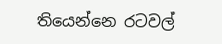තියෙන්නෙ රටවල්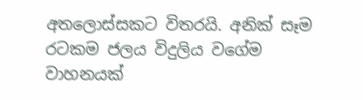අතලොස්සකට විතරයි. අනික් සෑම රටකම ජලය විදුලිය වගේම වාහනයක්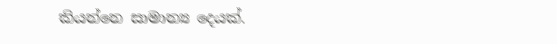කියන්නෙ සාමාන්‍ය දෙයක්.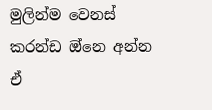මුලින්ම වෙනස් කරන්ඩ ඔ්නෙ අන්න ඒ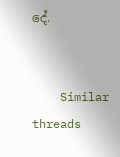දේ.


    Similar threads